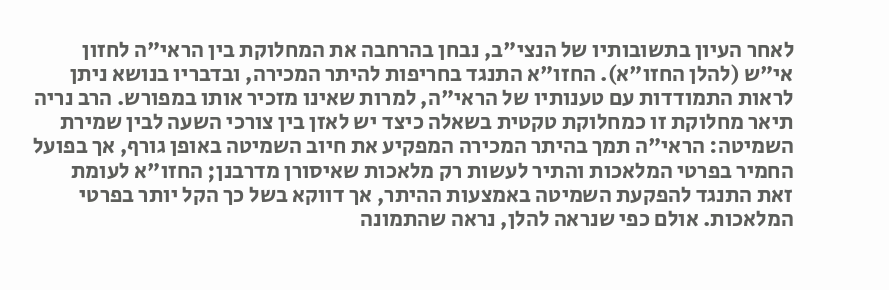לאחר העיון בתשובותיו של הנצי"ב, נבחן בהרחבה את המחלוקת בין הראי"ה לחזון אי"ש (להלן החזו"א). החזו"א התנגד בחריפות להיתר המכירה, ובדבריו בנושא ניתן לראות התמודדות עם טענותיו של הראי"ה, למרות שאינו מזכיר אותו במפורש. הרב נריה תיאר מחלוקת זו כמחלוקת טקטית בשאלה כיצד יש לאזן בין צורכי השעה לבין שמירת השמיטה: הראי"ה תמך בהיתר המכירה המפקיע את חיוב השמיטה באופן גורף, אך בפועל החמיר בפרטי המלאכות והתיר לעשות רק מלאכות שאיסורן מדרבנן; החזו"א לעומת זאת התנגד להפקעת השמיטה באמצעות ההיתר, אך דווקא בשל כך הקל יותר בפרטי המלאכות. אולם כפי שנראה להלן, נראה שהתמונה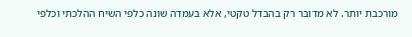מורכבת יותר. לא מדובר רק בהבדל טקטי, אלא בעמדה שונה כלפי השיח ההלכתי וכלפי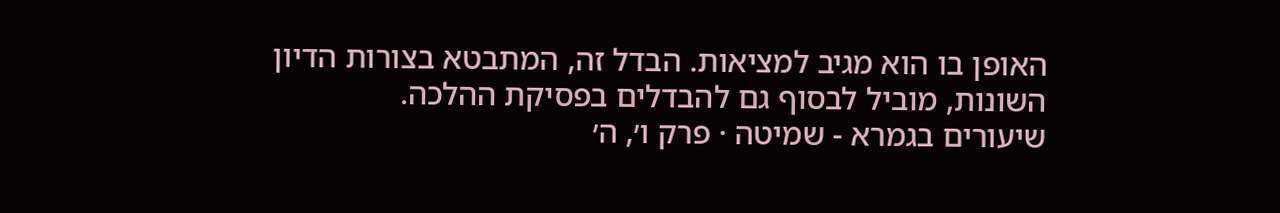האופן בו הוא מגיב למציאות. הבדל זה, המתבטא בצורות הדיון השונות, מוביל לבסוף גם להבדלים בפסיקת ההלכה.
שיעורים בגמרא - שמיטה · פרק ו׳, ה׳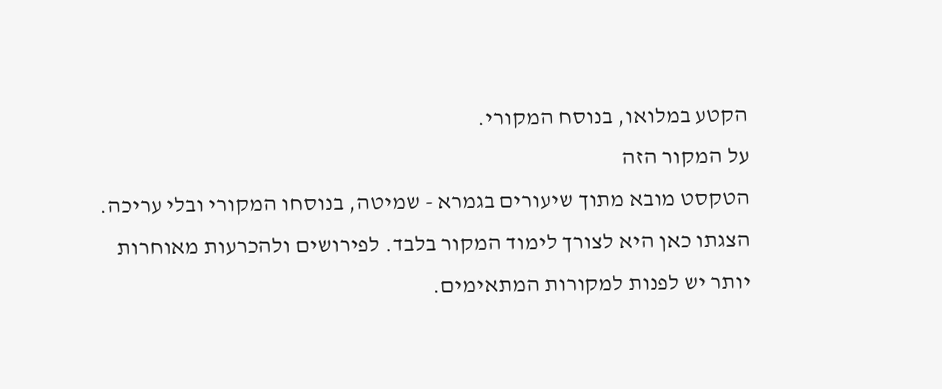הקטע במלואו, בנוסח המקורי.
על המקור הזה
הטקסט מובא מתוך שיעורים בגמרא - שמיטה, בנוסחו המקורי ובלי עריכה. הצגתו כאן היא לצורך לימוד המקור בלבד. לפירושים ולהכרעות מאוחרות יותר יש לפנות למקורות המתאימים.